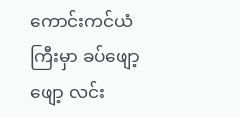ကောင်းကင်ယံကြီးမှာ ခပ်ဖျော့ဖျော့ လင်း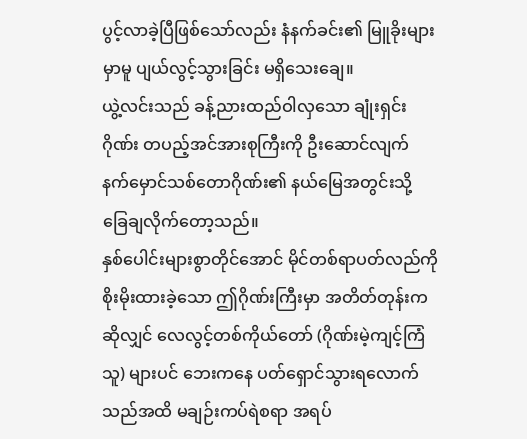ပွင့်လာခဲ့ပြီဖြစ်သော်လည်း နံနက်ခင်း၏ မြူခိုးများမှာမူ ပျယ်လွင့်သွားခြင်း မရှိသေးချေ။
ယွဲ့လင်းသည် ခန့်ညားထည်ဝါလှသော ချုံးရှင်းဂိုဏ်း တပည့်အင်အားစုကြီးကို ဦးဆောင်လျက် နက်မှောင်သစ်တောဂိုဏ်း၏ နယ်မြေအတွင်းသို့ ခြေချလိုက်တော့သည်။
နှစ်ပေါင်းများစွာတိုင်အောင် မိုင်တစ်ရာပတ်လည်ကို စိုးမိုးထားခဲ့သော ဤဂိုဏ်းကြီးမှာ အတိတ်တုန်းကဆိုလျှင် လေလွင့်တစ်ကိုယ်တော် (ဂိုဏ်းမဲ့ကျင့်ကြံသူ) များပင် ဘေးကနေ ပတ်ရှောင်သွားရလောက်သည်အထိ မချဉ်းကပ်ရဲစရာ အရပ်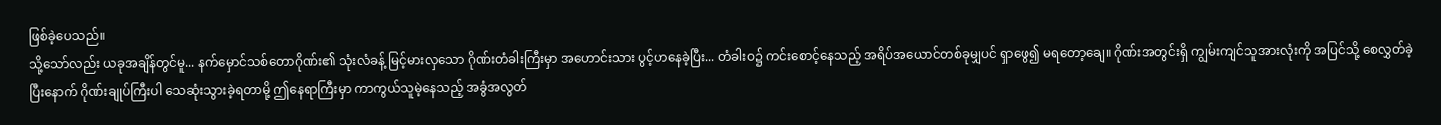ဖြစ်ခဲ့ပေသည်။
သို့သော်လည်း ယခုအချိန်တွင်မူ... နက်မှောင်သစ်တောဂိုဏ်း၏ သုံးလံခန့် မြင့်မားလှသော ဂိုဏ်းတံခါးကြီးမှာ အဟောင်းသား ပွင့်ဟနေခဲ့ပြီး... တံခါးဝ၌ ကင်းစောင့်နေသည့် အရိပ်အယောင်တစ်ခုမျှပင် ရှာဖွေ၍ မရတော့ချေ။ ဂိုဏ်းအတွင်းရှိ ကျွမ်းကျင်သူအားလုံးကို အပြင်သို့ စေလွှတ်ခဲ့ပြီးနောက် ဂိုဏ်းချုပ်ကြီးပါ သေဆုံးသွားခဲ့ရတာမို့ ဤနေရာကြီးမှာ ကာကွယ်သူမဲ့နေသည့် အခွံအလွတ်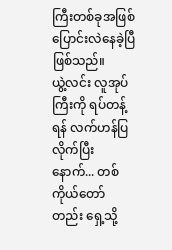ကြီးတစ်ခုအဖြစ် ပြောင်းလဲနေခဲ့ပြီ ဖြစ်သည်။
ယွဲ့လင်း လူအုပ်ကြီးကို ရပ်တန့်ရန် လက်ဟန်ပြလိုက်ပြီးနောက်... တစ်ကိုယ်တော်တည်း ရှေ့သို့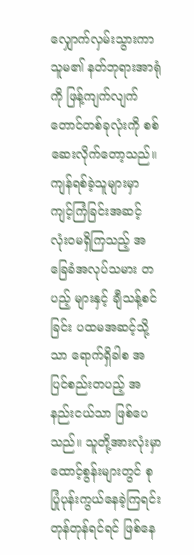လျှောက်လှမ်းသွားကာ သူမ၏ နတ်ဘုရားအာရုံ ကို ဖြန့်ကျက်လျက် တောင်တစ်ခုလုံးကို စစ်ဆေးလိုက်တော့သည်။
ကျန်ရစ်ခဲ့သူများမှာ ကျင့်ကြံခြင်းအဆင့် လုံးဝမရှိကြသည့် အခြေခံအလုပ်သမား တပည့် များနှင့် ချီသန့်စင်ခြင်း ပထမအဆင့်သို့သာ ရောက်ရှိခါစ အပြင်စည်းတပည့် အနည်းငယ်သာ ဖြစ်ပေသည်။ သူတို့အားလုံးမှာ ထောင့်စွန်းများတွင် စုပြုံပုန်းကွယ်နေခဲ့ကြရင်း တုန်တုန်ရင်ရင် ဖြစ်နေ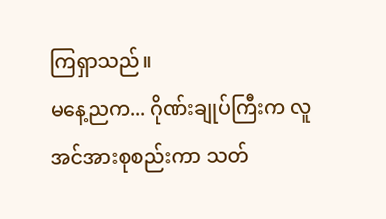ကြရှာသည်။
မနေ့ညက... ဂိုဏ်းချုပ်ကြီးက လူအင်အားစုစည်းကာ သတ်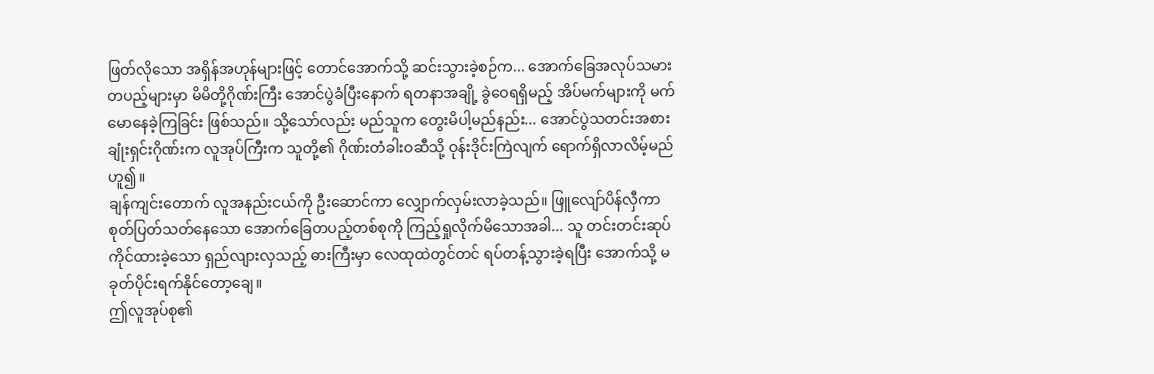ဖြတ်လိုသော အရှိန်အဟုန်များဖြင့် တောင်အောက်သို့ ဆင်းသွားခဲ့စဉ်က... အောက်ခြေအလုပ်သမား တပည့်များမှာ မိမိတို့ဂိုဏ်းကြီး အောင်ပွဲခံပြီးနောက် ရတနာအချို့ ခွဲဝေရရှိမည့် အိပ်မက်များကို မက်မောနေခဲ့ကြခြင်း ဖြစ်သည်။ သို့သော်လည်း မည်သူက တွေးမိပါ့မည်နည်း... အောင်ပွဲသတင်းအစား ချုံးရှင်းဂိုဏ်းက လူအုပ်ကြီးက သူတို့၏ ဂိုဏ်းတံခါးဝဆီသို့ ဝုန်းဒိုင်းကြဲလျက် ရောက်ရှိလာလိမ့်မည်ဟူ၍။
ချန်ကျင်းတောက် လူအနည်းငယ်ကို ဦးဆောင်ကာ လျှောက်လှမ်းလာခဲ့သည်။ ဖြူလျော်ပိန်လှီကာ စုတ်ပြတ်သတ်နေသော အောက်ခြေတပည့်တစ်စုကို ကြည့်ရှုလိုက်မိသောအခါ... သူ တင်းတင်းဆုပ်ကိုင်ထားခဲ့သော ရှည်လျားလှသည့် ဓားကြီးမှာ လေထုထဲတွင်တင် ရပ်တန့်သွားခဲ့ရပြီး အောက်သို့ မခုတ်ပိုင်းရက်နိုင်တော့ချေ။
ဤလူအုပ်စု၏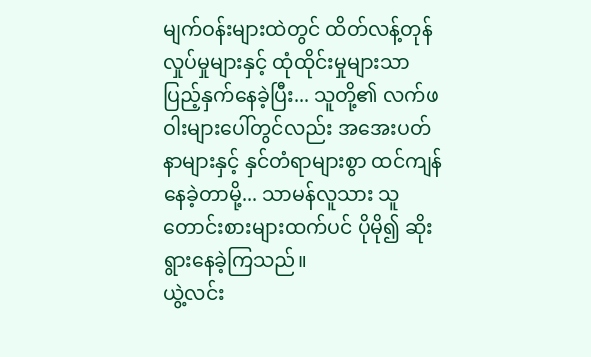မျက်ဝန်းများထဲတွင် ထိတ်လန့်တုန်လှုပ်မှုများနှင့် ထုံထိုင်းမှုများသာ ပြည့်နှက်နေခဲ့ပြီး... သူတို့၏ လက်ဖဝါးများပေါ်တွင်လည်း အအေးပတ်နာများနှင့် နှင်တံရာများစွာ ထင်ကျန်နေခဲ့တာမို့... သာမန်လူသား သူတောင်းစားများထက်ပင် ပိုမို၍ ဆိုးရွားနေခဲ့ကြသည်။
ယွဲ့လင်း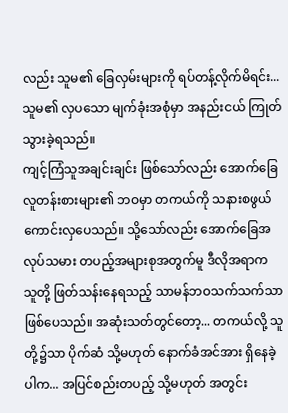လည်း သူမ၏ ခြေလှမ်းများကို ရပ်တန့်လိုက်မိရင်း... သူမ၏ လှပသော မျက်ခုံးအစုံမှာ အနည်းငယ် ကြုတ်သွားခဲ့ရသည်။
ကျင့်ကြံသူအချင်းချင်း ဖြစ်သော်လည်း အောက်ခြေလူတန်းစားများ၏ ဘဝမှာ တကယ်ကို သနားစဖွယ် ကောင်းလှပေသည်။ သို့သော်လည်း အောက်ခြေအလုပ်သမား တပည့်အများစုအတွက်မူ ဒီလိုအရာက သူတို့ ဖြတ်သန်းနေရသည့် သာမန်ဘဝသက်သက်သာ ဖြစ်ပေသည်။ အဆုံးသတ်တွင်တော့... တကယ်လို့ သူတို့၌သာ ပိုက်ဆံ သို့မဟုတ် နောက်ခံအင်အား ရှိနေခဲ့ပါက... အပြင်စည်းတပည့် သို့မဟုတ် အတွင်း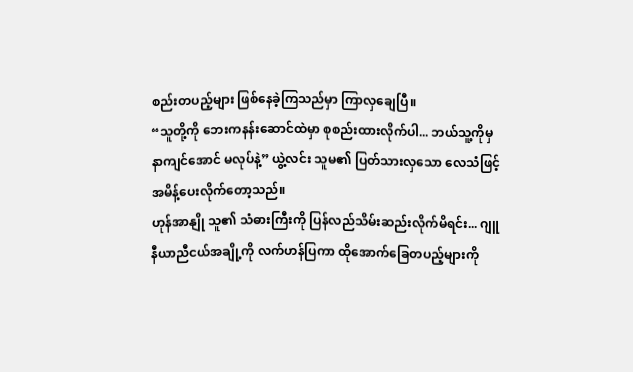စည်းတပည့်များ ဖြစ်နေခဲ့ကြသည်မှာ ကြာလှချေပြီ။
“သူတို့ကို ဘေးကနန်းဆောင်ထဲမှာ စုစည်းထားလိုက်ပါ... ဘယ်သူ့ကိုမှ နာကျင်အောင် မလုပ်နဲ့” ယွဲ့လင်း သူမ၏ ပြတ်သားလှသော လေသံဖြင့် အမိန့်ပေးလိုက်တော့သည်။
ဟုန်အာနျို သူ၏ သံဓားကြီးကို ပြန်လည်သိမ်းဆည်းလိုက်မိရင်း... ဂျူနီယာညီငယ်အချို့ကို လက်ဟန်ပြကာ ထိုအောက်ခြေတပည့်များကို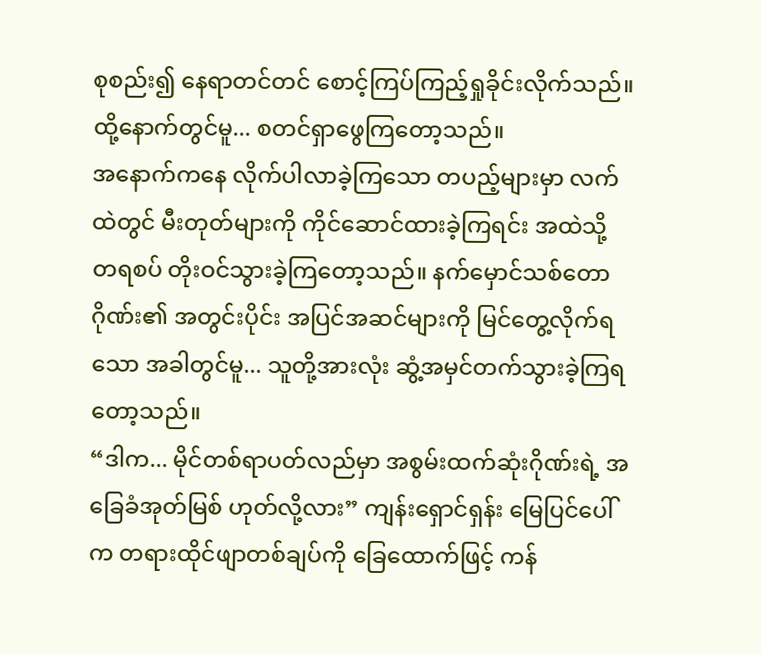စုစည်း၍ နေရာတင်တင် စောင့်ကြပ်ကြည့်ရှုခိုင်းလိုက်သည်။
ထို့နောက်တွင်မူ... စတင်ရှာဖွေကြတော့သည်။
အနောက်ကနေ လိုက်ပါလာခဲ့ကြသော တပည့်များမှာ လက်ထဲတွင် မီးတုတ်များကို ကိုင်ဆောင်ထားခဲ့ကြရင်း အထဲသို့ တရစပ် တိုးဝင်သွားခဲ့ကြတော့သည်။ နက်မှောင်သစ်တောဂိုဏ်း၏ အတွင်းပိုင်း အပြင်အဆင်များကို မြင်တွေ့လိုက်ရသော အခါတွင်မူ... သူတို့အားလုံး ဆွံ့အမှင်တက်သွားခဲ့ကြရတော့သည်။
“ဒါက... မိုင်တစ်ရာပတ်လည်မှာ အစွမ်းထက်ဆုံးဂိုဏ်းရဲ့ အခြေခံအုတ်မြစ် ဟုတ်လို့လား” ကျန်းရှောင်ရှန်း မြေပြင်ပေါ်က တရားထိုင်ဖျာတစ်ချပ်ကို ခြေထောက်ဖြင့် ကန်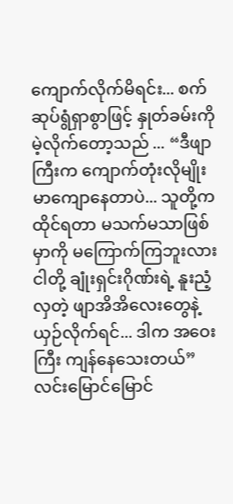ကျောက်လိုက်မိရင်း... စက်ဆုပ်ရွံရှာစွာဖြင့် နှုတ်ခမ်းကို မဲ့လိုက်တော့သည် ... “ဒီဖျာကြီးက ကျောက်တုံးလိုမျိုး မာကျောနေတာပဲ... သူတို့က ထိုင်ရတာ မသက်မသာဖြစ်မှာကို မကြောက်ကြဘူးလား ငါတို့ ချုံးရှင်းဂိုဏ်းရဲ့ နူးညံ့လှတဲ့ ဖျာအိအိလေးတွေနဲ့ ယှဉ်လိုက်ရင်... ဒါက အဝေးကြီး ကျန်နေသေးတယ်”
လင်းမြောင်မြောင်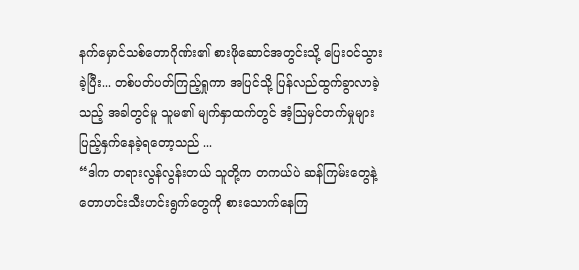နက်မှောင်သစ်တောဂိုဏ်း၏ စားဖိုဆောင်အတွင်းသို့ ပြေးဝင်သွားခဲ့ပြီး... တစ်ပတ်ပတ်ကြည့်ရှုကာ အပြင်သို့ ပြန်လည်ထွက်ခွာလာခဲ့သည့် အခါတွင်မူ သူမ၏ မျက်နှာထက်တွင် အံ့သြမှင်တက်မှုများ ပြည့်နှက်နေခဲ့ရတော့သည် ...
“ဒါက တရားလွန်လွန်းတယ် သူတို့က တကယ်ပဲ ဆန်ကြမ်းတွေနဲ့ တောဟင်းသီးဟင်းရွက်တွေကို စားသောက်နေကြ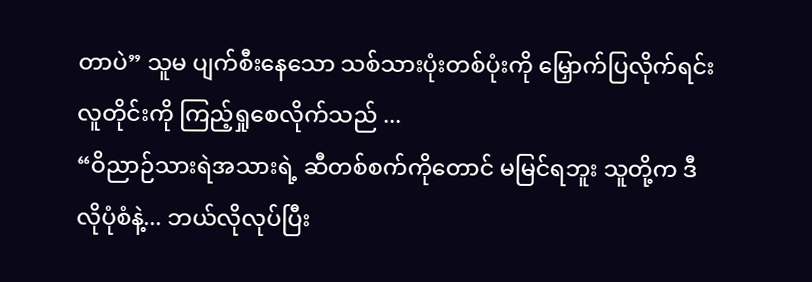တာပဲ” သူမ ပျက်စီးနေသော သစ်သားပုံးတစ်ပုံးကို မြှောက်ပြလိုက်ရင်း လူတိုင်းကို ကြည့်ရှုစေလိုက်သည် ...
“ဝိညာဉ်သားရဲအသားရဲ့ ဆီတစ်စက်ကိုတောင် မမြင်ရဘူး သူတို့က ဒီလိုပုံစံနဲ့... ဘယ်လိုလုပ်ပြီး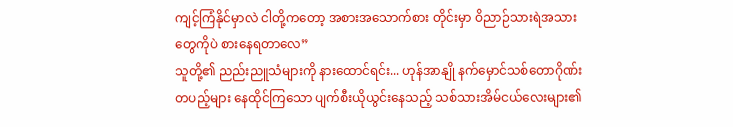ကျင့်ကြံနိုင်မှာလဲ ငါတို့ကတော့ အစားအသောက်စား တိုင်းမှာ ဝိညာဉ်သားရဲအသားတွေကိုပဲ စားနေရတာလေ”
သူတို့၏ ညည်းညူသံများကို နားထောင်ရင်း... ဟုန်အာနျို နက်မှောင်သစ်တောဂိုဏ်း တပည့်များ နေထိုင်ကြသော ပျက်စီးယိုယွင်းနေသည့် သစ်သားအိမ်ငယ်လေးများ၏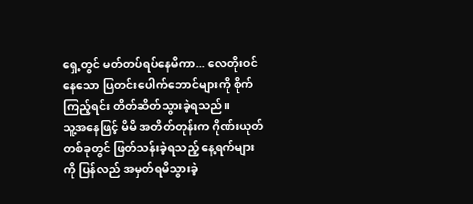ရှေ့တွင် မတ်တပ်ရပ်နေမိကာ... လေတိုးဝင်နေသော ပြတင်းပေါက်ဘောင်များကို စိုက်ကြည့်ရင်း တိတ်ဆိတ်သွားခဲ့ရသည်။
သူ့အနေဖြင့် မိမိ အတိတ်တုန်းက ဂိုဏ်းယုတ်တစ်ခုတွင် ဖြတ်သန်းခဲ့ရသည့် နေ့ရက်များကို ပြန်လည် အမှတ်ရမိသွားခဲ့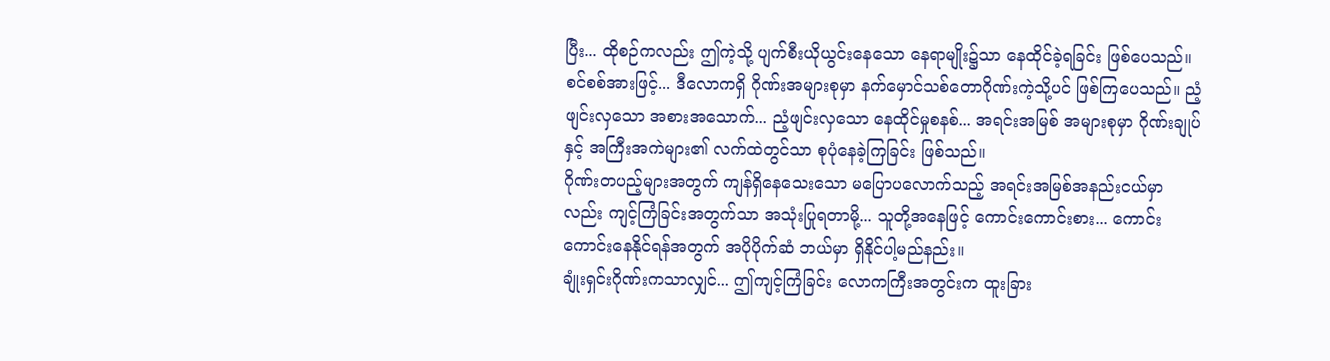ပြီး... ထိုစဉ်ကလည်း ဤကဲ့သို့ ပျက်စီးယိုယွင်းနေသော နေရာမျိုး၌သာ နေထိုင်ခဲ့ရခြင်း ဖြစ်ပေသည်။
စင်စစ်အားဖြင့်... ဒီလောကရှိ ဂိုဏ်းအများစုမှာ နက်မှောင်သစ်တောဂိုဏ်းကဲ့သို့ပင် ဖြစ်ကြပေသည်။ ညံ့ဖျင်းလှသော အစားအသောက်... ညံ့ဖျင်းလှသော နေထိုင်မှုစနစ်... အရင်းအမြစ် အများစုမှာ ဂိုဏ်းချုပ်နှင့် အကြီးအကဲများ၏ လက်ထဲတွင်သာ စုပုံနေခဲ့ကြခြင်း ဖြစ်သည်။
ဂိုဏ်းတပည့်များအတွက် ကျန်ရှိနေသေးသော မပြောပလောက်သည့် အရင်းအမြစ်အနည်းငယ်မှာလည်း ကျင့်ကြံခြင်းအတွက်သာ အသုံးပြုရတာမို့... သူတို့အနေဖြင့် ကောင်းကောင်းစား... ကောင်းကောင်းနေနိုင်ရန်အတွက် အပိုပိုက်ဆံ ဘယ်မှာ ရှိနိုင်ပါ့မည်နည်း။
ချုံးရှင်းဂိုဏ်းကသာလျှင်... ဤကျင့်ကြံခြင်း လောကကြီးအတွင်းက ထူးခြား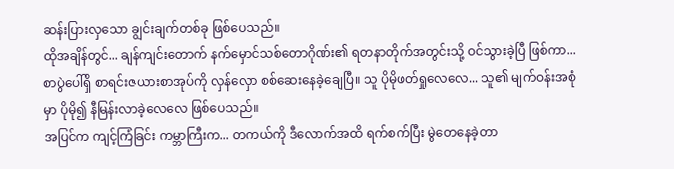ဆန်းပြားလှသော ချွင်းချက်တစ်ခု ဖြစ်ပေသည်။
ထိုအချိန်တွင်... ချန်ကျင်းတောက် နက်မှောင်သစ်တောဂိုဏ်း၏ ရတနာတိုက်အတွင်းသို့ ဝင်သွားခဲ့ပြီ ဖြစ်ကာ... စာပွဲပေါ်ရှိ စာရင်းဇယားစာအုပ်ကို လှန်လှော စစ်ဆေးနေခဲ့ချေပြီ။ သူ ပိုမိုဖတ်ရှုလေလေ... သူ၏ မျက်ဝန်းအစုံမှာ ပိုမို၍ နီမြန်းလာခဲ့လေလေ ဖြစ်ပေသည်။
အပြင်က ကျင့်ကြံခြင်း ကမ္ဘာကြီးက... တကယ်ကို ဒီလောက်အထိ ရက်စက်ပြီး မွဲတေနေခဲ့တာ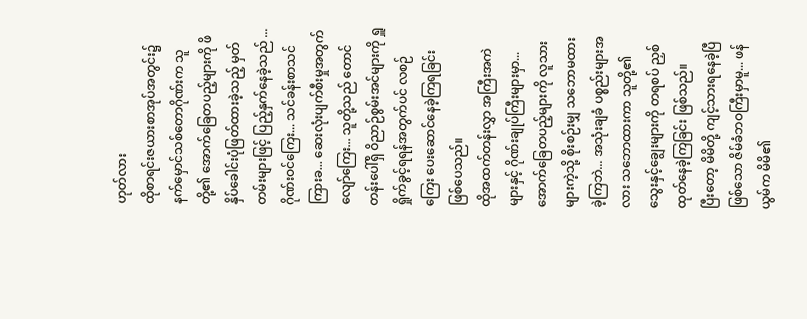ဟုတ်လား
ထိုစာရင်းဇယားစာအုပ်အတွင်း၌ နက်မှောင်သစ်တောဂိုဏ်းက သူတို့၏ အောက်ခြေတပည့်များကို ဖိနှိပ်ခေါင်းပုံဖြတ်ထားခဲ့သည့် မှတ်တမ်းများဖြင့် ပြည့်နှက်နေခဲ့သည် ... ဂိုဏ်းဝင်ကြေး... သင်ခန်းစာသင်ကြားခ... ဆေးလုံးပျက်စီးမှုအတွက် လျော်ကြေး... သူတို့သည် တောင်တန်းပေါ်ရှိ ဝိညာဉ်စွမ်းအင်များကို ရှူရှိုက်ခွင့်ရရန်အတွက်ပင် လစဉ်ကြေး ပေးဆောင်နေခဲ့ကြရခြင်း ဖြစ်ပေသည်။
ထိုအထက်တန်းလွှာ အကြီးအကဲများနှင့် ဂိုဏ်းချုပ်ကြီးများမှာ... အောက်ခြေတပည့်များကို လူသားများကဲ့သို့ စိုးစဉ်းမျှ သဘောမထားခဲ့ကြဘဲ... အသုံးချခံ ပစ္စည်းများအလား သဘောထားကာ သူတို့၏ သွေးနှင့်ချွေးများကို တရစပ် ညှစ်ထုတ်နေခဲ့ကြခြင်း ဖြစ်သည်။
ပြီးတော့ မိမိတို့ ကျင့်သားရနေခဲ့ပြီဖြစ်သော ဇိမ်ခံဘဝကြီးမှာမူ... ဖန်ယွမ်က မိမိ၏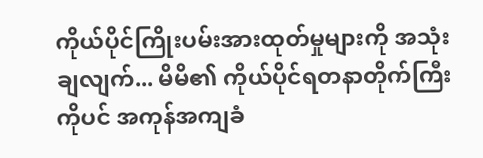ကိုယ်ပိုင်ကြိုးပမ်းအားထုတ်မှုများကို အသုံးချလျက်... မိမိ၏ ကိုယ်ပိုင်ရတနာတိုက်ကြီးကိုပင် အကုန်အကျခံ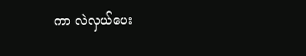ကာ လဲလှယ်ပေး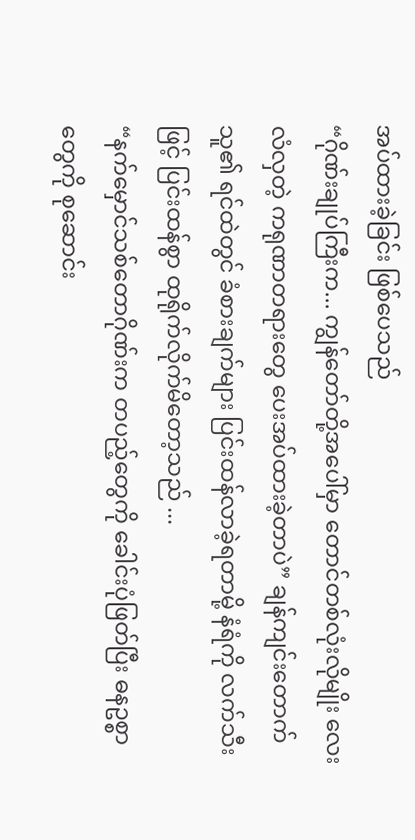အပ်ထားခဲ့ခြင်း ဖြစ်ပေသည်
“ဂိုဏ်းချုပ်ကြီးက... ကျွန်တော်တို့အပေါ်မှာ တောင်တစ်လုံးလိုမျိုး လေးလံလှတဲ့ ကရုဏာတရားတွေ ပေးအပ်ထားခဲ့တာပဲ” ချန်ကျင်းတောက် သူ၏ ရင်ထဲတွင် ခံစားချက်များ ပြင်းထန်လာခဲ့ရတာမို့ နံရံကို လက်သီးဖြင့် ပြင်းထန်စွာ ထုရိုက်လိုက်မိတော့သည် ...
“နက်မှောင်သစ်တောဂိုဏ်းက တပည့်တွေကို ခေါင်းပုံဖြတ်ပြီး ဓနဥစ္စာတွေကို စုဆောင်း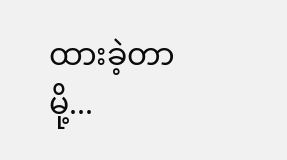ထားခဲ့တာမို့...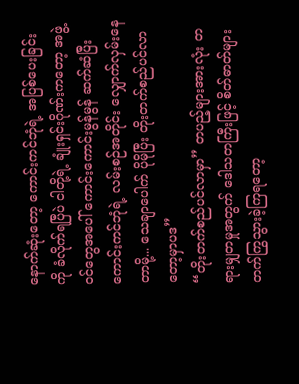နောက်ဆုံးတော့ ကောင်းကင်ဘုံရဲ့ အပြစ်ပေးခြင်းကို ခံလိုက်ရပြီပဲ ငါတို့ရဲ့ ချုံးရှင်းဂိုဏ်းကတော့ အဖွဲ့ဝင်တွေအပေါ် ကောင်းကောင်းမွန်မွန် ဆက်ဆံပြီး ကောင်းကင်ဘုံရဲ့ လမ်းစဉ်အတိုင်း လျှောက်လှမ်းနေတာမို့... သေချာပေါက် ပိုမိုပြီး တိုးတက်စည်ပင်လာတော့မှာပဒ”
“တိုးတက်စည်ပင်လာမှာ” တပည့်များအားလုံး တရားမျှတမှုအတွက် ဒေါသတကြီးဖြင့် စိတ်ဓာတ်များ တက်ကြွသွားခဲ့ကြရတော့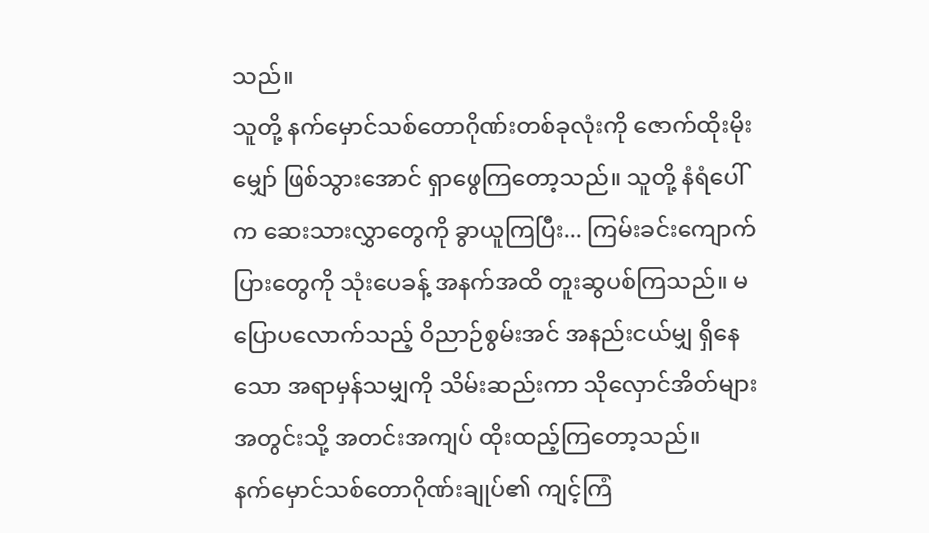သည်။
သူတို့ နက်မှောင်သစ်တောဂိုဏ်းတစ်ခုလုံးကို ဇောက်ထိုးမိုးမျှော် ဖြစ်သွားအောင် ရှာဖွေကြတော့သည်။ သူတို့ နံရံပေါ်က ဆေးသားလွှာတွေကို ခွာယူကြပြီး... ကြမ်းခင်းကျောက်ပြားတွေကို သုံးပေခန့် အနက်အထိ တူးဆွပစ်ကြသည်။ မပြောပလောက်သည့် ဝိညာဉ်စွမ်းအင် အနည်းငယ်မျှ ရှိနေသော အရာမှန်သမျှကို သိမ်းဆည်းကာ သိုလှောင်အိတ်များအတွင်းသို့ အတင်းအကျပ် ထိုးထည့်ကြတော့သည်။
နက်မှောင်သစ်တောဂိုဏ်းချုပ်၏ ကျင့်ကြံ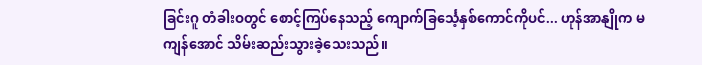ခြင်းဂူ တံခါးဝတွင် စောင့်ကြပ်နေသည့် ကျောက်ခြင်္သေ့နှစ်ကောင်ကိုပင်... ဟုန်အာနျိုက မကျန်အောင် သိမ်းဆည်းသွားခဲ့သေးသည်။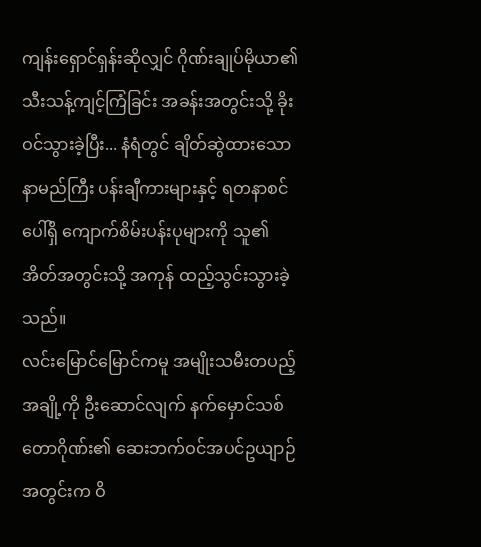ကျန်းရှောင်ရှန်းဆိုလျှင် ဂိုဏ်းချုပ်မိုယာ၏ သီးသန့်ကျင့်ကြံခြင်း အခန်းအတွင်းသို့ ခိုးဝင်သွားခဲ့ပြီး... နံရံတွင် ချိတ်ဆွဲထားသော နာမည်ကြီး ပန်းချီကားများနှင့် ရတနာစင်ပေါ်ရှိ ကျောက်စိမ်းပန်းပုများကို သူ၏ အိတ်အတွင်းသို့ အကုန် ထည့်သွင်းသွားခဲ့သည်။
လင်းမြောင်မြောင်ကမူ အမျိုးသမီးတပည့်အချို့ကို ဦးဆောင်လျက် နက်မှောင်သစ်တောဂိုဏ်း၏ ဆေးဘက်ဝင်အပင်ဥယျာဉ်အတွင်းက ဝိ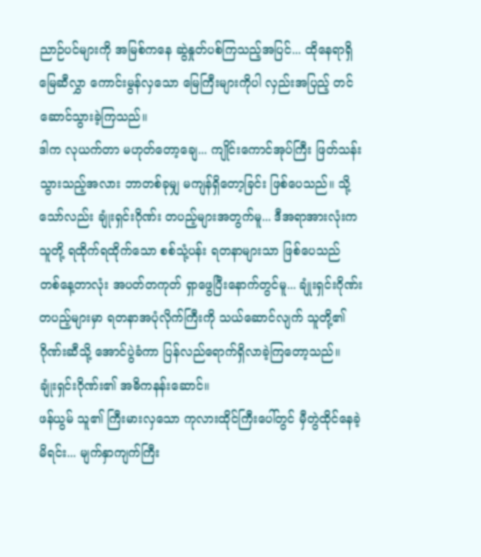ညာဉ်ပင်များကို အမြစ်ကနေ ဆွဲနှုတ်ပစ်ကြသည့်အပြင်... ထိုနေရာရှိ မြေဆီလွှာ ကောင်းမွန်လှသော မြေကြီးများကိုပါ လှည်းအပြည့် တင်ဆောင်သွားခဲ့ကြသည်။
ဒါက လုယက်တာ မဟုတ်တော့ချေ... ကျိုင်းကောင်အုပ်ကြီး ဖြတ်သန်းသွားသည့်အလား ဘာတစ်ခုမျှ မကျန်ရှိတော့ခြင်း ဖြစ်ပေသည်။ သို့သော်လည်း ချုံးရှင်းဂိုဏ်း တပည့်များအတွက်မူ... ဒီအရာအားလုံးက သူတို့ ရထိုက်ရထိုက်သော စစ်သုံ့ပန်း ရတနာများသာ ဖြစ်ပေသည်
တစ်နေ့တာလုံး အပတ်တကုတ် ရှာဖွေပြီးနောက်တွင်မူ... ချုံးရှင်းဂိုဏ်း တပည့်များမှာ ရတနာအပုံလိုက်ကြီးကို သယ်ဆောင်လျက် သူတို့၏ ဂိုဏ်းဆီသို့ အောင်ပွဲခံကာ ပြန်လည်ရောက်ရှိလာခဲ့ကြတော့သည်။
ချုံးရှင်းဂိုဏ်း၏ အဓိကနန်းဆောင်။
ဖန်ယွမ် သူ၏ ကြီးမားလှသော ကုလားထိုင်ကြီးပေါ်တွင် မှီတွဲထိုင်နေခဲ့မိရင်း... မျက်နှာကျက်ကြီး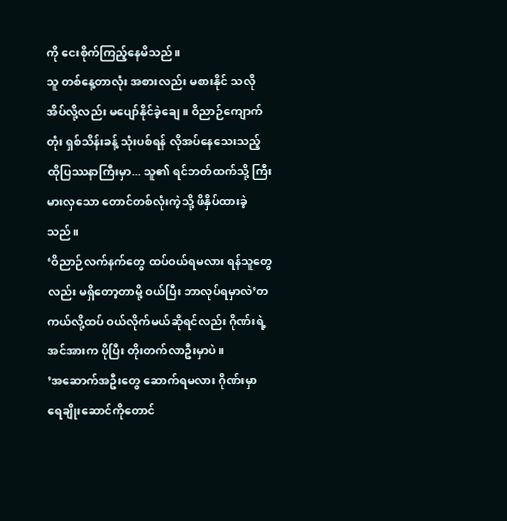ကို ငေးစိုက်ကြည့်နေမိသည်။
သူ တစ်နေ့တာလုံး အစားလည်း မစားနိုင် သလို အိပ်လို့လည်း မပျော်နိုင်ခဲ့ချေ။ ဝိညာဉ်ကျောက်တုံး ရှစ်သိန်းခန့် သုံးပစ်ရန် လိုအပ်နေသေးသည့် ထိုပြဿနာကြီးမှာ... သူ၏ ရင်ဘတ်ထက်သို့ ကြီးမားလှသော တောင်တစ်လုံးကဲ့သို့ ဖိနှိပ်ထားခဲ့သည်။
‘ဝိညာဉ်လက်နက်တွေ ထပ်ဝယ်ရမလား ရန်သူတွေလည်း မရှိတော့တာမို့ ဝယ်ပြီး ဘာလုပ်ရမှာလဲ’တကယ်လို့ထပ် ဝယ်လိုက်မယ်ဆိုရင်လည်း ဂိုဏ်းရဲ့ အင်အားက ပိုပြီး တိုးတက်လာဦးမှာပဲ။
’အဆောက်အဦးတွေ ဆောက်ရမလား ဂိုဏ်းမှာ ရေချိုးဆောင်ကိုတောင်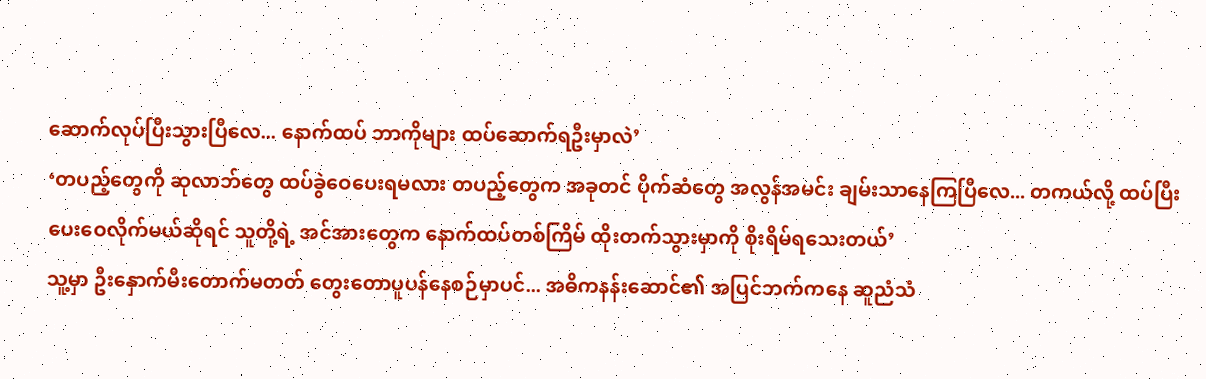ဆောက်လုပ်ပြီးသွားပြီလေ... နောက်ထပ် ဘာကိုများ ထပ်ဆောက်ရဦးမှာလဲ’
‘တပည့်တွေကို ဆုလာဘ်တွေ ထပ်ခွဲဝေပေးရမလား တပည့်တွေက အခုတင် ပိုက်ဆံတွေ အလွန်အမင်း ချမ်းသာနေကြပြီလေ... တကယ်လို့ ထပ်ပြီး ပေးဝေလိုက်မယ်ဆိုရင် သူတို့ရဲ့ အင်အားတွေက နောက်ထပ်တစ်ကြိမ် ထိုးတက်သွားမှာကို စိုးရိမ်ရသေးတယ်’
သူ့မှာ ဦးနှောက်မီးတောက်မတတ် တွေးတောပူပန်နေစဉ်မှာပင်... အဓိကနန်းဆောင်၏ အပြင်ဘက်ကနေ ဆူညံသံ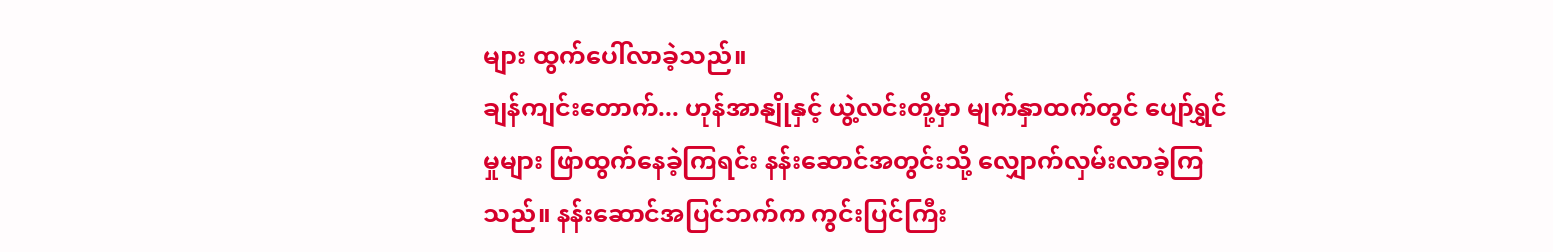များ ထွက်ပေါ်လာခဲ့သည်။
ချန်ကျင်းတောက်... ဟုန်အာနျိုနှင့် ယွဲ့လင်းတို့မှာ မျက်နှာထက်တွင် ပျော်ရွှင်မှုများ ဖြာထွက်နေခဲ့ကြရင်း နန်းဆောင်အတွင်းသို့ လျှောက်လှမ်းလာခဲ့ကြသည်။ နန်းဆောင်အပြင်ဘက်က ကွင်းပြင်ကြီး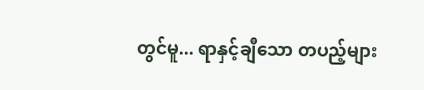တွင်မူ... ရာနှင့်ချီသော တပည့်များ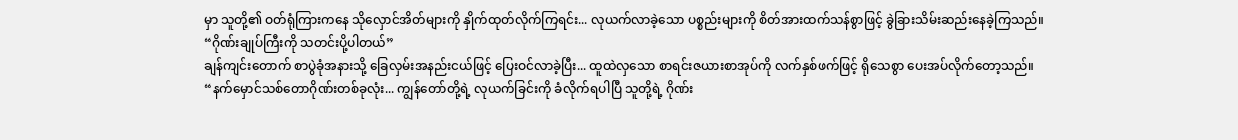မှာ သူတို့၏ ဝတ်ရုံကြားကနေ သိုလှောင်အိတ်များကို နှိုက်ထုတ်လိုက်ကြရင်း... လုယက်လာခဲ့သော ပစ္စည်းများကို စိတ်အားထက်သန်စွာဖြင့် ခွဲခြားသိမ်းဆည်းနေခဲ့ကြသည်။
“ဂိုဏ်းချုပ်ကြီးကို သတင်းပို့ပါတယ်”
ချန်ကျင်းတောက် စာပွဲခုံအနားသို့ ခြေလှမ်းအနည်းငယ်ဖြင့် ပြေးဝင်လာခဲ့ပြီး... ထူထဲလှသော စာရင်းဇယားစာအုပ်ကို လက်နှစ်ဖက်ဖြင့် ရိုသေစွာ ပေးအပ်လိုက်တော့သည်။
“နက်မှောင်သစ်တောဂိုဏ်းတစ်ခုလုံး... ကျွန်တော်တို့ရဲ့ လုယက်ခြင်းကို ခံလိုက်ရပါပြီ သူတို့ရဲ့ ဂိုဏ်း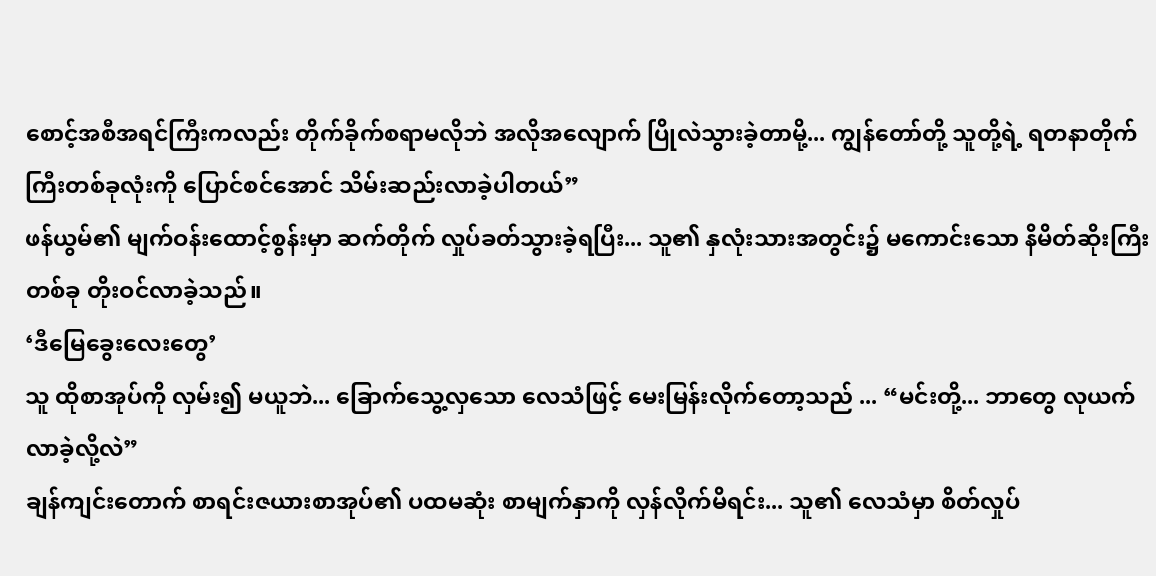စောင့်အစီအရင်ကြီးကလည်း တိုက်ခိုက်စရာမလိုဘဲ အလိုအလျောက် ပြိုလဲသွားခဲ့တာမို့... ကျွန်တော်တို့ သူတို့ရဲ့ ရတနာတိုက်ကြီးတစ်ခုလုံးကို ပြောင်စင်အောင် သိမ်းဆည်းလာခဲ့ပါတယ်”
ဖန်ယွမ်၏ မျက်ဝန်းထောင့်စွန်းမှာ ဆက်တိုက် လှုပ်ခတ်သွားခဲ့ရပြီး... သူ၏ နှလုံးသားအတွင်း၌ မကောင်းသော နိမိတ်ဆိုးကြီးတစ်ခု တိုးဝင်လာခဲ့သည်။
‘ဒီမြေခွေးလေးတွေ’
သူ ထိုစာအုပ်ကို လှမ်း၍ မယူဘဲ... ခြောက်သွေ့လှသော လေသံဖြင့် မေးမြန်းလိုက်တော့သည် ... “မင်းတို့... ဘာတွေ လုယက်လာခဲ့လို့လဲ”
ချန်ကျင်းတောက် စာရင်းဇယားစာအုပ်၏ ပထမဆုံး စာမျက်နှာကို လှန်လိုက်မိရင်း... သူ၏ လေသံမှာ စိတ်လှုပ်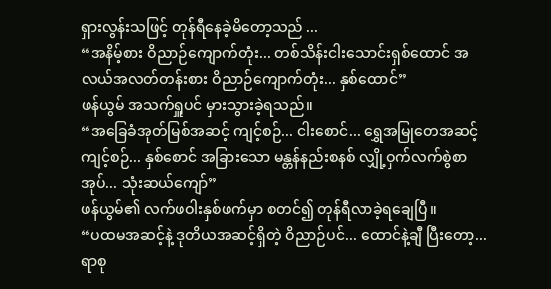ရှားလွန်းသဖြင့် တုန်ရီနေခဲ့မိတော့သည် ...
“အနိမ့်စား ဝိညာဉ်ကျောက်တုံး... တစ်သိန်းငါးသောင်းရှစ်ထောင် အလယ်အလတ်တန်းစား ဝိညာဉ်ကျောက်တုံး... နှစ်ထောင်”
ဖန်ယွမ် အသက်ရှူပင် မှားသွားခဲ့ရသည်။
“အခြေခံအုတ်မြစ်အဆင့် ကျင့်စဉ်... ငါးစောင်... ရွှေအမြုတေအဆင့် ကျင့်စဉ်... နှစ်စောင် အခြားသော မန္တန်နည်းစနစ် လျှို့ဝှက်လက်စွဲစာအုပ်... သုံးဆယ်ကျော်”
ဖန်ယွမ်၏ လက်ဖဝါးနှစ်ဖက်မှာ စတင်၍ တုန်ရီလာခဲ့ရချေပြီ။
“ပထမအဆင့်နဲ့ ဒုတိယအဆင့်ရှိတဲ့ ဝိညာဉ်ပင်... ထောင်နဲ့ချီ ပြီးတော့... ရာစု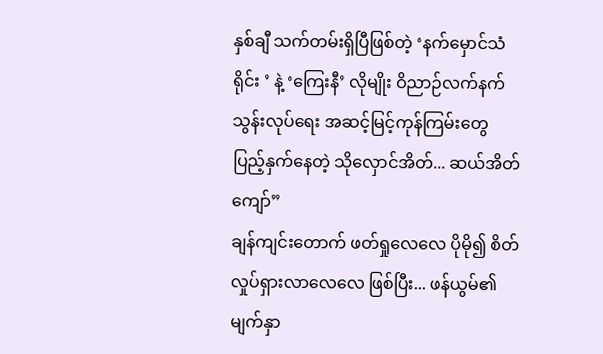နှစ်ချီ သက်တမ်းရှိပြီဖြစ်တဲ့ ‘နက်မှောင်သံရိုင်း ’ နဲ့ ‘ကြေးနီ’ လိုမျိုး ဝိညာဉ်လက်နက် သွန်းလုပ်ရေး အဆင့်မြင့်ကုန်ကြမ်းတွေ ပြည့်နှက်နေတဲ့ သိုလှောင်အိတ်... ဆယ်အိတ်ကျော်”
ချန်ကျင်းတောက် ဖတ်ရှုလေလေ ပိုမို၍ စိတ်လှုပ်ရှားလာလေလေ ဖြစ်ပြီး... ဖန်ယွမ်၏ မျက်နှာ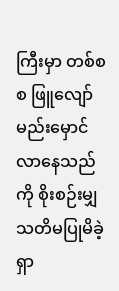ကြီးမှာ တစ်စစ ဖြူလျော်မည်းမှောင်လာနေသည်ကို စိုးစဉ်းမျှ သတိမပြုမိခဲ့ရှာ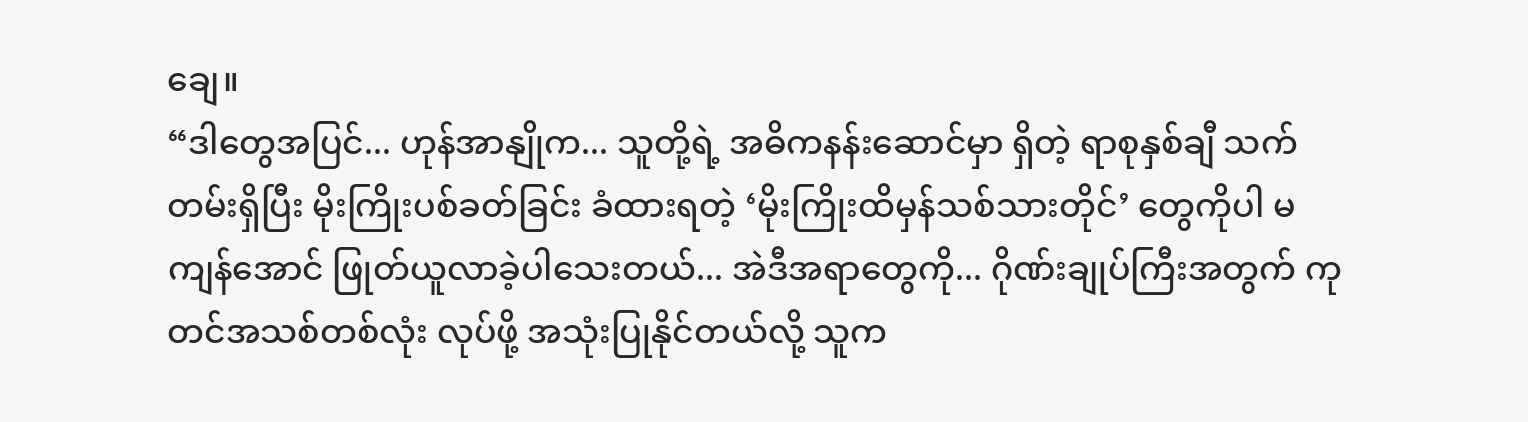ချေ။
“ဒါတွေအပြင်... ဟုန်အာနျိုက... သူတို့ရဲ့ အဓိကနန်းဆောင်မှာ ရှိတဲ့ ရာစုနှစ်ချီ သက်တမ်းရှိပြီး မိုးကြိုးပစ်ခတ်ခြင်း ခံထားရတဲ့ ‘မိုးကြိုးထိမှန်သစ်သားတိုင်’ တွေကိုပါ မကျန်အောင် ဖြုတ်ယူလာခဲ့ပါသေးတယ်... အဲဒီအရာတွေကို... ဂိုဏ်းချုပ်ကြီးအတွက် ကုတင်အသစ်တစ်လုံး လုပ်ဖို့ အသုံးပြုနိုင်တယ်လို့ သူက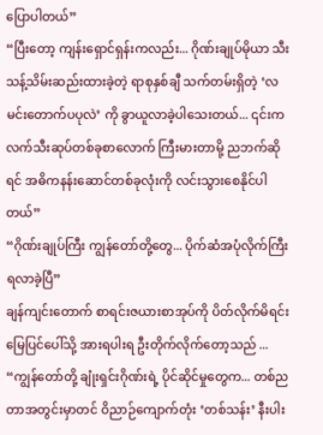ပြောပါတယ်”
“ပြီးတော့ ကျန်းရှောင်ရှန်းကလည်း... ဂိုဏ်းချုပ်မိုယာ သီးသန့်သိမ်းဆည်းထားခဲ့တဲ့ ရာစုနှစ်ချီ သက်တမ်းရှိတဲ့ ‘လမင်းတောက်ပပုလဲ’ ကို ခွာယူလာခဲ့ပါသေးတယ်... ၎င်းက လက်သီးဆုပ်တစ်ခုစာလောက် ကြီးမားတာမို့ ညဘက်ဆိုရင် အဓိကနန်းဆောင်တစ်ခုလုံးကို လင်းသွားစေနိုင်ပါတယ်”
“ဂိုဏ်းချုပ်ကြီး ကျွန်တော်တို့တွေ... ပိုက်ဆံအပုံလိုက်ကြီး ရလာခဲ့ပြီ”
ချန်ကျင်းတောက် စာရင်းဇယားစာအုပ်ကို ပိတ်လိုက်မိရင်း မြေပြင်ပေါ်သို့ အားရပါးရ ဦးတိုက်လိုက်တော့သည် ...
“ကျွန်တော်တို့ ချုံးရှင်းဂိုဏ်းရဲ့ ပိုင်ဆိုင်မှုတွေက... တစ်ညတာအတွင်းမှာတင် ဝိညာဉ်ကျောက်တုံး ‘တစ်သန်း’ နီးပါး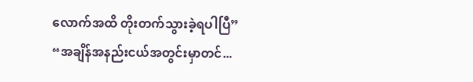လောက်အထိ တိုးတက်သွားခဲ့ရပါပြီ”
“အချိန်အနည်းငယ်အတွင်းမှာတင်...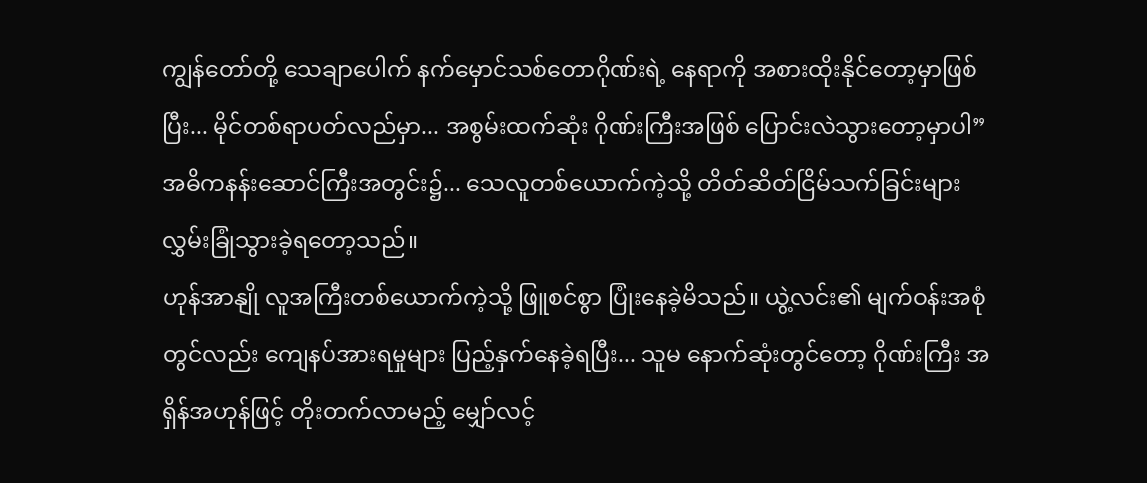ကျွန်တော်တို့ သေချာပေါက် နက်မှောင်သစ်တောဂိုဏ်းရဲ့ နေရာကို အစားထိုးနိုင်တော့မှာဖြစ်ပြီး... မိုင်တစ်ရာပတ်လည်မှာ... အစွမ်းထက်ဆုံး ဂိုဏ်းကြီးအဖြစ် ပြောင်းလဲသွားတော့မှာပါ”
အဓိကနန်းဆောင်ကြီးအတွင်း၌... သေလူတစ်ယောက်ကဲ့သို့ တိတ်ဆိတ်ငြိမ်သက်ခြင်းများ လွှမ်းခြုံသွားခဲ့ရတော့သည်။
ဟုန်အာနျို လူအကြီးတစ်ယောက်ကဲ့သို့ ဖြူစင်စွာ ပြုံးနေခဲ့မိသည်။ ယွဲ့လင်း၏ မျက်ဝန်းအစုံတွင်လည်း ကျေနပ်အားရမှုများ ပြည့်နှက်နေခဲ့ရပြီး... သူမ နောက်ဆုံးတွင်တော့ ဂိုဏ်းကြီး အရှိန်အဟုန်ဖြင့် တိုးတက်လာမည့် မျှော်လင့်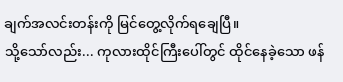ချက်အလင်းတန်းကို မြင်တွေ့လိုက်ရချေပြီ။
သို့သော်လည်း... ကုလားထိုင်ကြီးပေါ်တွင် ထိုင်နေခဲ့သော ဖန်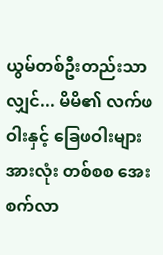ယွမ်တစ်ဦးတည်းသာလျှင်... မိမိ၏ လက်ဖဝါးနှင့် ခြေဖဝါးများအားလုံး တစ်စစ အေးစက်လာ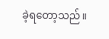ခဲ့ရတော့သည်။